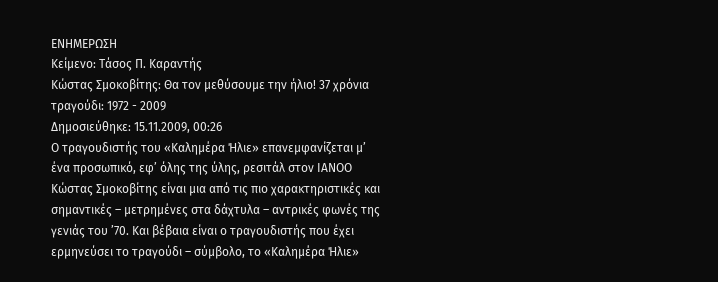ΕΝΗΜΕΡΩΣΗ
Κείμενο: Τάσος Π. Καραντής
Κώστας Σμοκοβίτης: Θα τον μεθύσουμε την ήλιο! 37 χρόνια τραγούδι: 1972 - 2009
Δημοσιεύθηκε: 15.11.2009, 00:26
Ο τραγουδιστής του «Καλημέρα Ήλιε» επανεμφανίζεται μ’ ένα προσωπικό, εφ’ όλης της ύλης, ρεσιτάλ στον ΙΑΝΟΟ Κώστας Σμοκοβίτης είναι μια από τις πιο χαρακτηριστικές και σημαντικές – μετρημένες στα δάχτυλα – αντρικές φωνές της γενιάς του ’70. Και βέβαια είναι ο τραγουδιστής που έχει ερμηνεύσει το τραγούδι – σύμβολο, το «Καλημέρα Ήλιε»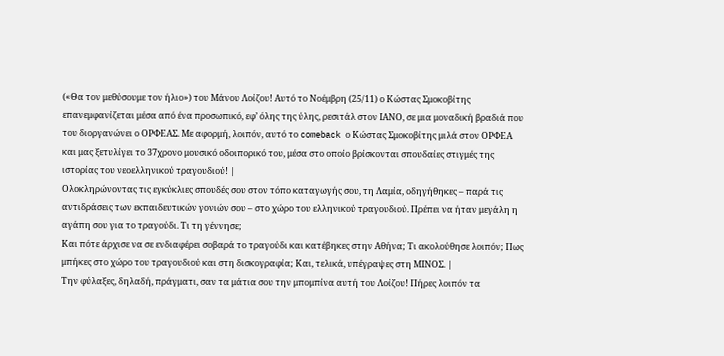(«Θα τον μεθύσουμε τον ήλιο») του Μάνου Λοίζου! Αυτό το Νοέμβρη (25/11) ο Κώστας Σμοκοβίτης επανεμφανίζεται μέσα από ένα προσωπικό, εφ’ όλης της ύλης, ρεσιτάλ στον ΙΑΝΟ, σε μια μοναδική βραδιά που του διοργανώνει ο ΟΡΦΕΑΣ. Με αφορμή, λοιπόν, αυτό το comeback ο Κώστας Σμοκοβίτης μιλά στον ΟΡΦΕΑ και μας ξετυλίγει το 37χρονο μουσικό οδοιπορικό του, μέσα στο οποίο βρίσκονται σπουδαίες στιγμές της ιστορίας του νεοελληνικού τραγουδιού! |
Ολοκληρώνοντας τις εγκύκλιες σπουδές σου στον τόπο καταγωγής σου, τη Λαμία, οδηγήθηκες – παρά τις αντιδράσεις των εκπαιδευτικών γονιών σου – στο χώρο του ελληνικού τραγουδιού. Πρέπει να ήταν μεγάλη η αγάπη σου για το τραγούδι. Τι τη γέννησε;
Και πότε άρχισε να σε ενδιαφέρει σοβαρά το τραγούδι και κατέβηκες στην Αθήνα; Τι ακολούθησε λοιπόν; Πως μπήκες στο χώρο του τραγουδιού και στη δισκογραφία; Και, τελικά, υπέγραψες στη ΜΙΝΟΣ. |
Την φύλαξες, δηλαδή, πράγματι, σαν τα μάτια σου την μπομπίνα αυτή του Λοίζου! Πήρες λοιπόν τα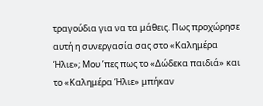τραγούδια για να τα μάθεις. Πως προχώρησε αυτή η συνεργασία σας στο «Καλημέρα Ήλιε»; Μου ’πες πως το «Δώδεκα παιδιά» και το «Καλημέρα Ήλιε» μπήκαν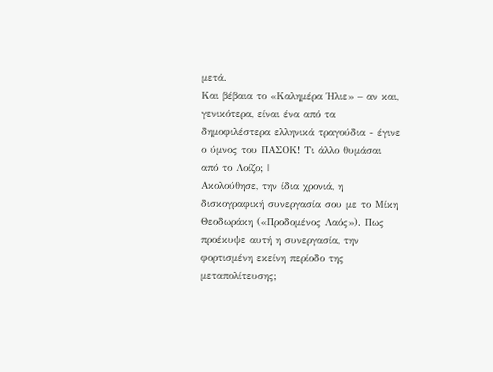μετά.
Και βέβαια το «Καλημέρα Ήλιε» – αν και, γενικότερα, είναι ένα από τα δημοφιλέστερα ελληνικά τραγούδια - έγινε ο ύμνος του ΠΑΣΟΚ! Τι άλλο θυμάσαι από το Λοίζο; |
Ακολούθησε, την ίδια χρονιά, η δισκογραφική συνεργασία σου με το Μίκη Θεοδωράκη («Προδομένος Λαός»). Πως προέκυψε αυτή η συνεργασία, την φορτισμένη εκείνη περίοδο της μεταπολίτευσης;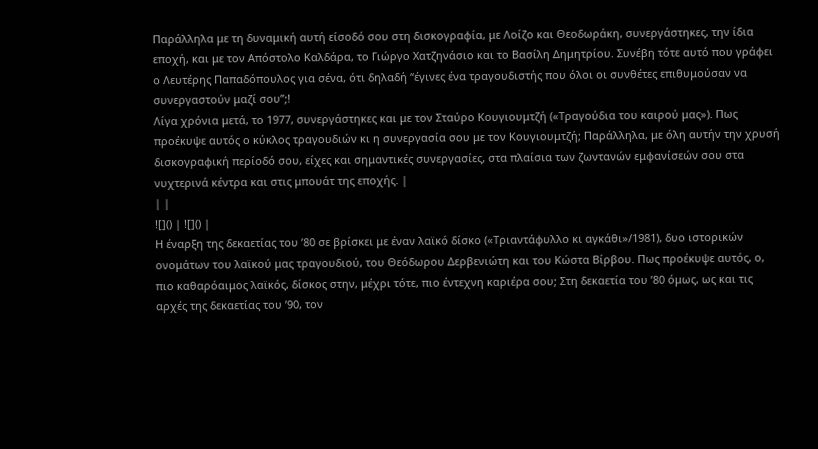Παράλληλα με τη δυναμική αυτή είσοδό σου στη δισκογραφία, με Λοίζο και Θεοδωράκη, συνεργάστηκες, την ίδια εποχή, και με τον Απόστολο Καλδάρα, το Γιώργο Χατζηνάσιο και το Βασίλη Δημητρίου. Συνέβη τότε αυτό που γράφει ο Λευτέρης Παπαδόπουλος για σένα, ότι δηλαδή “έγινες ένα τραγουδιστής που όλοι οι συνθέτες επιθυμούσαν να συνεργαστούν μαζί σου”;!
Λίγα χρόνια μετά, το 1977, συνεργάστηκες και με τον Σταύρο Κουγιουμτζή («Τραγούδια του καιρού μας»). Πως προέκυψε αυτός ο κύκλος τραγουδιών κι η συνεργασία σου με τον Κουγιουμτζή; Παράλληλα, με όλη αυτήν την χρυσή δισκογραφική περίοδό σου, είχες και σημαντικές συνεργασίες, στα πλαίσια των ζωντανών εμφανίσεών σου στα νυχτερινά κέντρα και στις μπουάτ της εποχής. |
| |
![]() | ![]() |
Η έναρξη της δεκαετίας του ’80 σε βρίσκει με έναν λαϊκό δίσκο («Τριαντάφυλλο κι αγκάθι»/1981), δυο ιστορικών ονομάτων του λαϊκού μας τραγουδιού, του Θεόδωρου Δερβενιώτη και του Κώστα Βίρβου. Πως προέκυψε αυτός, ο, πιο καθαρόαιμος λαϊκός, δίσκος στην, μέχρι τότε, πιο έντεχνη καριέρα σου; Στη δεκαετία του ’80 όμως, ως και τις αρχές της δεκαετίας του ’90, τον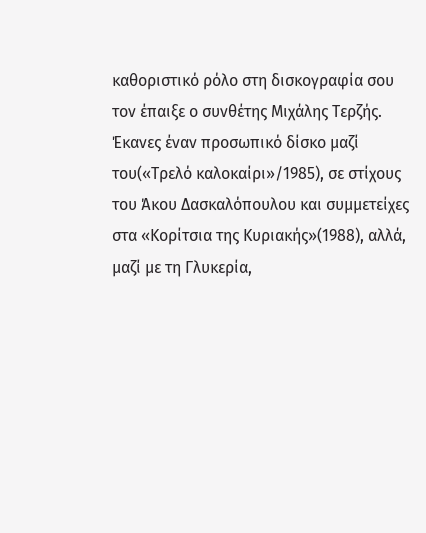καθοριστικό ρόλο στη δισκογραφία σου τον έπαιξε ο συνθέτης Μιχάλης Τερζής. Έκανες έναν προσωπικό δίσκο μαζί του(«Τρελό καλοκαίρι»/1985), σε στίχους του Άκου Δασκαλόπουλου και συμμετείχες στα «Κορίτσια της Κυριακής»(1988), αλλά, μαζί με τη Γλυκερία,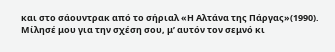και στο σάουντρακ από το σήριαλ «Η Αλτάνα της Πάργας»(1990). Μίλησέ μου για την σχέση σου, μ’ αυτόν τον σεμνό κι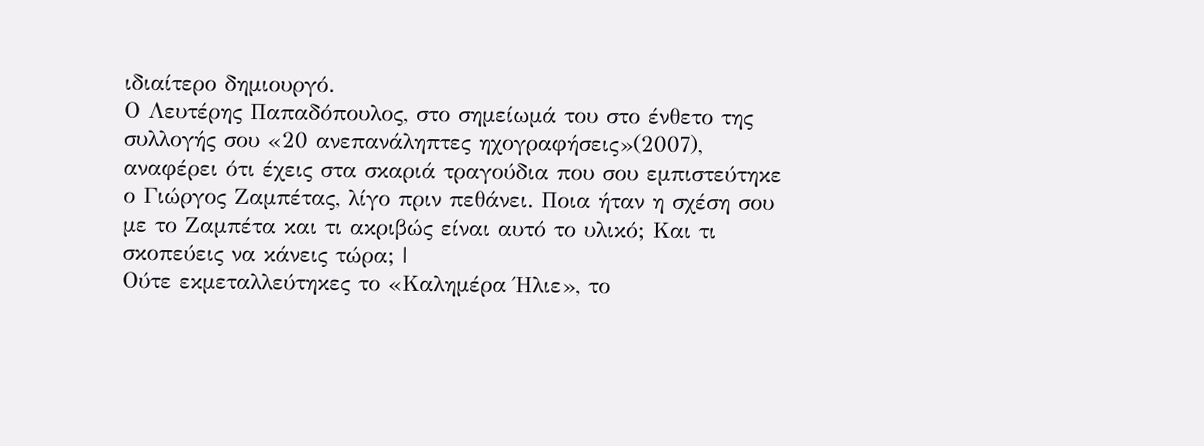ιδιαίτερο δημιουργό.
Ο Λευτέρης Παπαδόπουλος, στο σημείωμά του στο ένθετο της συλλογής σου «20 ανεπανάληπτες ηχογραφήσεις»(2007), αναφέρει ότι έχεις στα σκαριά τραγούδια που σου εμπιστεύτηκε ο Γιώργος Ζαμπέτας, λίγο πριν πεθάνει. Ποια ήταν η σχέση σου με το Ζαμπέτα και τι ακριβώς είναι αυτό το υλικό; Και τι σκοπεύεις να κάνεις τώρα; |
Ούτε εκμεταλλεύτηκες το «Καλημέρα Ήλιε», το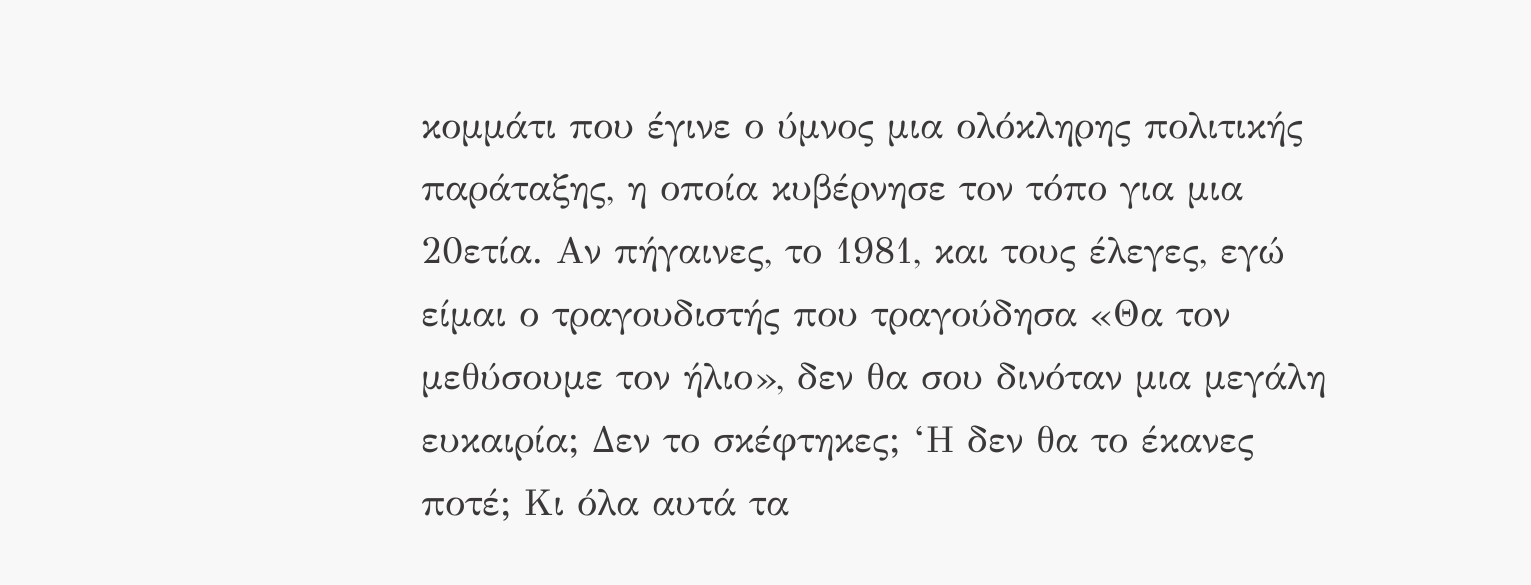κομμάτι που έγινε ο ύμνος μια ολόκληρης πολιτικής παράταξης, η οποία κυβέρνησε τον τόπο για μια 20ετία. Αν πήγαινες, το 1981, και τους έλεγες, εγώ είμαι ο τραγουδιστής που τραγούδησα «Θα τον μεθύσουμε τον ήλιο», δεν θα σου δινόταν μια μεγάλη ευκαιρία; Δεν το σκέφτηκες; ‘Η δεν θα το έκανες ποτέ; Κι όλα αυτά τα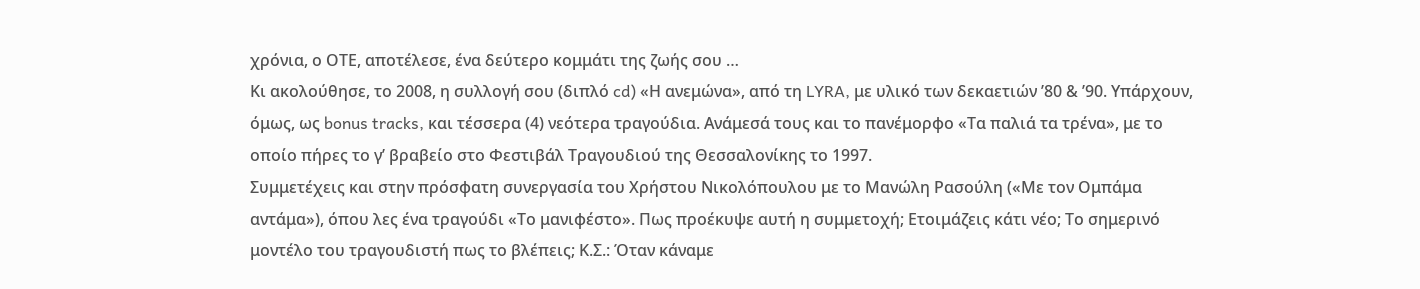χρόνια, ο ΟΤΕ, αποτέλεσε, ένα δεύτερο κομμάτι της ζωής σου …
Κι ακολούθησε, το 2008, η συλλογή σου (διπλό cd) «Η ανεμώνα», από τη LYRA, με υλικό των δεκαετιών ’80 & ’90. Υπάρχουν, όμως, ως bonus tracks, και τέσσερα (4) νεότερα τραγούδια. Ανάμεσά τους και το πανέμορφο «Τα παλιά τα τρένα», με το οποίο πήρες το γ’ βραβείο στο Φεστιβάλ Τραγουδιού της Θεσσαλονίκης το 1997.
Συμμετέχεις και στην πρόσφατη συνεργασία του Χρήστου Νικολόπουλου με το Μανώλη Ρασούλη («Με τον Ομπάμα αντάμα»), όπου λες ένα τραγούδι «Το μανιφέστο». Πως προέκυψε αυτή η συμμετοχή; Ετοιμάζεις κάτι νέο; Το σημερινό μοντέλο του τραγουδιστή πως το βλέπεις; Κ.Σ.: Όταν κάναμε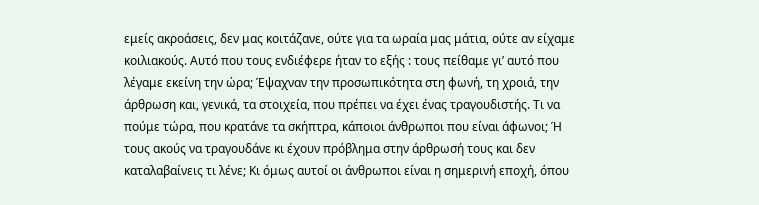εμείς ακροάσεις, δεν μας κοιτάζανε, ούτε για τα ωραία μας μάτια, ούτε αν είχαμε κοιλιακούς. Αυτό που τους ενδιέφερε ήταν το εξής : τους πείθαμε γι’ αυτό που λέγαμε εκείνη την ώρα; Έψαχναν την προσωπικότητα στη φωνή, τη χροιά, την άρθρωση και, γενικά, τα στοιχεία, που πρέπει να έχει ένας τραγουδιστής. Τι να πούμε τώρα, που κρατάνε τα σκήπτρα, κάποιοι άνθρωποι που είναι άφωνοι; Ή τους ακούς να τραγουδάνε κι έχουν πρόβλημα στην άρθρωσή τους και δεν καταλαβαίνεις τι λένε; Κι όμως αυτοί οι άνθρωποι είναι η σημερινή εποχή, όπου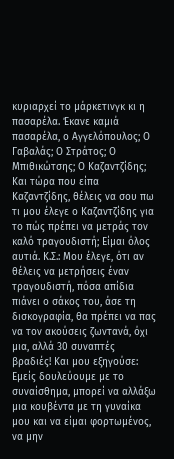κυριαρχεί το μάρκετινγκ κι η πασαρέλα. Έκανε καμιά πασαρέλα, ο Αγγελόπουλος; Ο Γαβαλάς; Ο Στράτος; Ο Μπιθικώτσης; Ο Καζαντζίδης; Και τώρα που είπα Καζαντζίδης, θέλεις να σου πω τι μου έλεγε ο Καζαντζίδης για το πώς πρέπει να μετράς τον καλό τραγουδιστή; Είμαι όλος αυτιά. Κ.Σ.: Μου έλεγε, ότι αν θέλεις να μετρήσεις έναν τραγουδιστή, πόσα απίδια πιάνει ο σάκος του, άσε τη δισκογραφία, θα πρέπει να πας να τον ακούσεις ζωντανά, όχι μια, αλλά 30 συναπτές βραδιές! Και μου εξηγούσε: Εμείς δουλεύουμε με το συναίσθημα, μπορεί να αλλάξω μια κουβέντα με τη γυναίκα μου και να είμαι φορτωμένος, να μην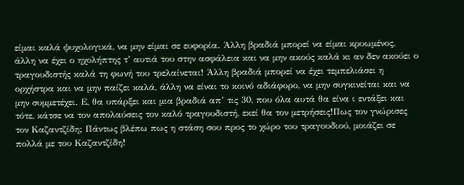είμαι καλά ψυχολογικά, να μην είμαι σε ευφορία. Άλλη βραδιά μπορεί να είμαι κρυωμένος, άλλη να έχει ο ηχολήπτης τ’ αυτιά του στην ασφάλεια και να μην ακούς καλά κι αν δεν ακούει ο τραγουδιστής καλά τη φωνή του τρελαίνεται! Άλλη βραδιά μπορεί να έχει τεμπελιάσει η ορχήστρα και να μην παίζει καλά, άλλη να είναι το κοινό αδιάφορο, να μην συγκινείται και να μην συμμετέχει. Ε, θα υπάρξει και μια βραδιά απ’ τις 30, που όλα αυτά θα είνα ι εντάξει και τότε, κάτσε να τον απολαύσεις τον καλό τραγουδιστή, εκεί θα τον μετρήσεις!Πως τον γνώρισες τον Καζαντζίδη; Πάντως βλέπω πως η στάση σου προς το χώρο του τραγουδιού, μοιάζει σε πολλά με του Καζαντζίδη!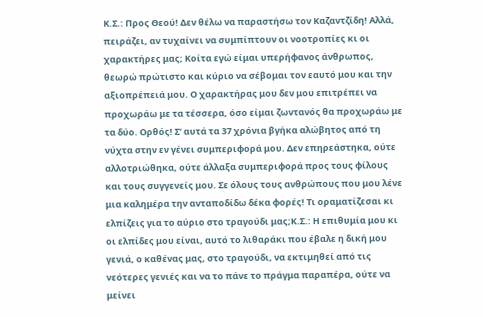Κ.Σ.: Προς Θεού! Δεν θέλω να παραστήσω τον Καζαντζίδη! Αλλά, πειράζει, αν τυχαίνει να συμπίπτουν οι νοοτροπίες κι οι χαρακτήρες μας; Κοίτα εγώ είμαι υπερήφανος άνθρωπος, θεωρώ πρώτιστο και κύριο να σέβομαι τον εαυτό μου και την αξιοπρέπειά μου. Ο χαρακτήρας μου δεν μου επιτρέπει να προχωράω με τα τέσσερα, όσο είμαι ζωντανός θα προχωράω με τα δύο. Ορθός! Σ’ αυτά τα 37 χρόνια βγήκα αλώβητος από τη νύχτα στην εν γένει συμπεριφορά μου. Δεν επηρεάστηκα, ούτε αλλοτριώθηκα, ούτε άλλαξα συμπεριφορά προς τους φίλους και τους συγγενείς μου. Σε όλους τους ανθρώπους που μου λένε μια καλημέρα την ανταποδίδω δέκα φορές! Τι οραματίζεσαι κι ελπίζεις για το αύριο στο τραγούδι μας;Κ.Σ.: Η επιθυμία μου κι οι ελπίδες μου είναι, αυτό το λιθαράκι που έβαλε η δική μου γενιά, ο καθένας μας, στο τραγούδι, να εκτιμηθεί από τις νεότερες γενιές και να το πάνε το πράγμα παραπέρα, ούτε να μείνει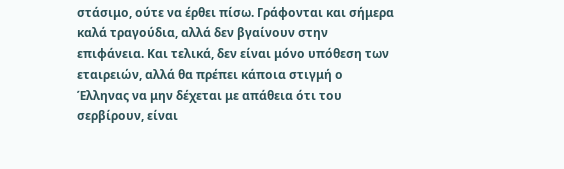στάσιμο, ούτε να έρθει πίσω. Γράφονται και σήμερα καλά τραγούδια, αλλά δεν βγαίνουν στην επιφάνεια. Και τελικά, δεν είναι μόνο υπόθεση των εταιρειών, αλλά θα πρέπει κάποια στιγμή ο Έλληνας να μην δέχεται με απάθεια ότι του σερβίρουν, είναι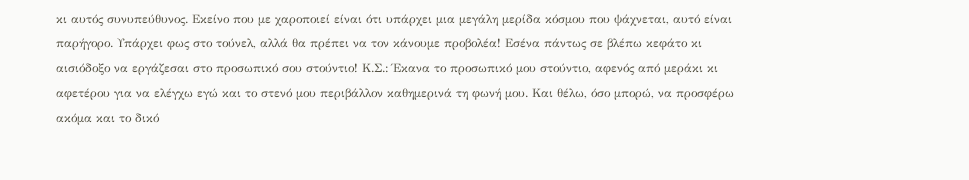κι αυτός συνυπεύθυνος. Εκείνο που με χαροποιεί είναι ότι υπάρχει μια μεγάλη μερίδα κόσμου που ψάχνεται, αυτό είναι παρήγορο. Υπάρχει φως στο τούνελ, αλλά θα πρέπει να τον κάνουμε προβολέα! Εσένα πάντως σε βλέπω κεφάτο κι αισιόδοξο να εργάζεσαι στο προσωπικό σου στούντιο! Κ.Σ.: Έκανα το προσωπικό μου στούντιο, αφενός από μεράκι κι αφετέρου για να ελέγχω εγώ και το στενό μου περιβάλλον καθημερινά τη φωνή μου. Και θέλω, όσο μπορώ, να προσφέρω ακόμα και το δικό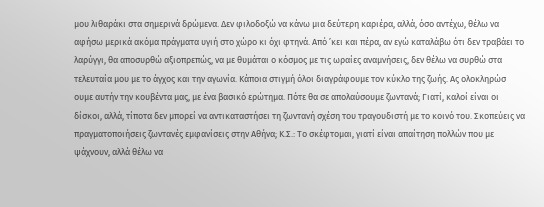μου λιθαράκι στα σημερινά δρώμενα. Δεν φιλοδοξώ να κάνω μια δεύτερη καριέρα, αλλά, όσο αντέχω, θέλω να αφήσω μερικά ακόμα πράγματα υγιή στο χώρο κι όχι φτηνά. Από ’κει και πέρα, αν εγώ καταλάβω ότι δεν τραβάει το λαρύγγι, θα αποσυρθώ αξιοπρεπώς, να με θυμάται ο κόσμος με τις ωραίες αναμνήσεις, δεν θέλω να συρθώ στα τελευταία μου με το άγχος και την αγωνία. Κάποια στιγμή όλοι διαγράφουμε τον κύκλο της ζωής. Ας ολοκληρώσ ουμε αυτήν την κουβέντα μας, με ένα βασικό ερώτημα. Πότε θα σε απολαύσουμε ζωντανά; Γιατί, καλοί είναι οι δίσκοι, αλλά, τίποτα δεν μπορεί να αντικαταστήσει τη ζωντανή σχέση του τραγουδιστή με το κοινό του. Σκοπεύεις να πραγματοποιήσεις ζωντανές εμφανίσεις στην Αθήνα; Κ.Σ.: Το σκέφτομαι, γιατί είναι απαίτηση πολλών που με ψάχνουν, αλλά θέλω να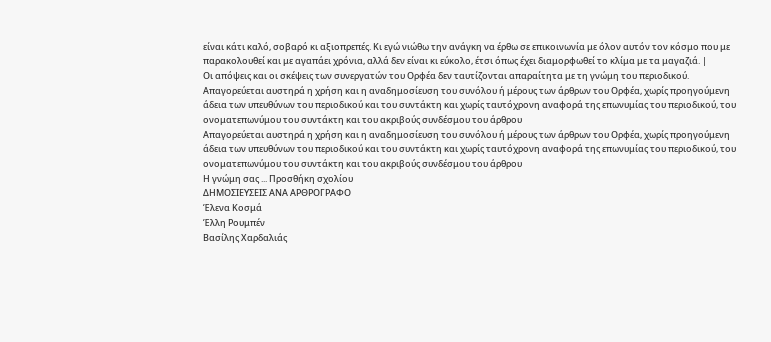είναι κάτι καλό, σοβαρό κι αξιοπρεπές. Κι εγώ νιώθω την ανάγκη να έρθω σε επικοινωνία με όλον αυτόν τον κόσμο που με παρακολουθεί και με αγαπάει χρόνια, αλλά δεν είναι κι εύκολο, έτσι όπως έχει διαμορφωθεί το κλίμα με τα μαγαζιά. |
Οι απόψεις και οι σκέψεις των συνεργατών του Ορφέα δεν ταυτίζονται απαραίτητα με τη γνώμη του περιοδικού.
Απαγορεύεται αυστηρά η χρήση και η αναδημοσίευση του συνόλου ή μέρους των άρθρων του Ορφέα, χωρίς προηγούμενη άδεια των υπευθύνων του περιοδικού και του συντάκτη και χωρίς ταυτόχρονη αναφορά της επωνυμίας του περιοδικού, του ονοματεπωνύμου του συντάκτη και του ακριβούς συνδέσμου του άρθρου
Απαγορεύεται αυστηρά η χρήση και η αναδημοσίευση του συνόλου ή μέρους των άρθρων του Ορφέα, χωρίς προηγούμενη άδεια των υπευθύνων του περιοδικού και του συντάκτη και χωρίς ταυτόχρονη αναφορά της επωνυμίας του περιοδικού, του ονοματεπωνύμου του συντάκτη και του ακριβούς συνδέσμου του άρθρου
Η γνώμη σας ... Προσθήκη σχολίου
ΔΗΜΟΣΙΕΥΣΕΙΣ ΑΝΑ ΑΡΘΡΟΓΡΑΦΟ
Έλενα Κοσμά
Έλλη Ρουμπέν
Βασίλης Χαρδαλιάς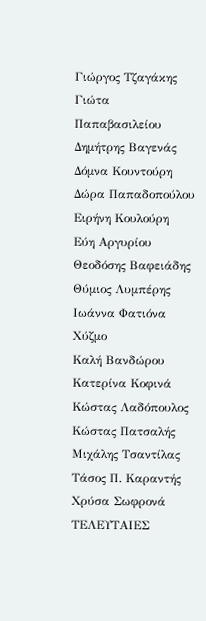Γιώργος Τζαγάκης
Γιώτα Παπαβασιλείου
Δημήτρης Βαγενάς
Δόμνα Κουντούρη
Δώρα Παπαδοπούλου
Ειρήνη Κουλούρη
Εύη Αργυρίου
Θεοδόσης Βαφειάδης
Θύμιος Λυμπέρης
Ιωάννα Φατιόνα Χύζμο
Καλή Βανδώρου
Κατερίνα Κοφινά
Κώστας Λαδόπουλος
Κώστας Πατσαλής
Μιχάλης Τσαντίλας
Τάσος Π. Καραντής
Χρύσα Σωφρονά
ΤΕΛΕΥΤΑΙΕΣ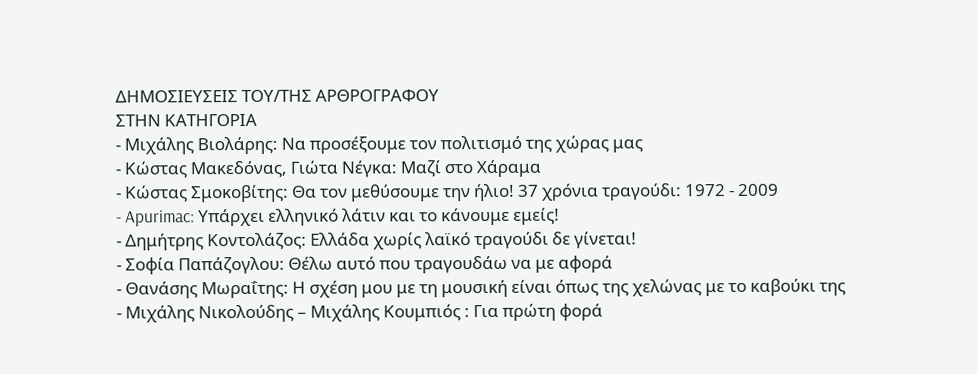ΔΗΜΟΣΙΕΥΣΕΙΣ ΤΟΥ/ΤΗΣ ΑΡΘΡΟΓΡΑΦΟΥ
ΣΤΗΝ ΚΑΤΗΓΟΡΙΑ
- Μιχάλης Βιολάρης: Να προσέξουμε τον πολιτισμό της χώρας μας
- Κώστας Μακεδόνας, Γιώτα Νέγκα: Μαζί στο Χάραμα
- Κώστας Σμοκοβίτης: Θα τον μεθύσουμε την ήλιο! 37 χρόνια τραγούδι: 1972 - 2009
- Apurimac: Υπάρχει ελληνικό λάτιν και το κάνουμε εμείς!
- Δημήτρης Κοντολάζος: Ελλάδα χωρίς λαϊκό τραγούδι δε γίνεται!
- Σοφία Παπάζογλου: Θέλω αυτό που τραγουδάω να με αφορά
- Θανάσης Μωραΐτης: Η σχέση μου με τη μουσική είναι όπως της χελώνας με το καβούκι της
- Μιχάλης Νικολούδης – Μιχάλης Κουμπιός : Για πρώτη φορά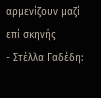αρμενίζουν μαζί επί σκηνής
- Στέλλα Γαδέδη: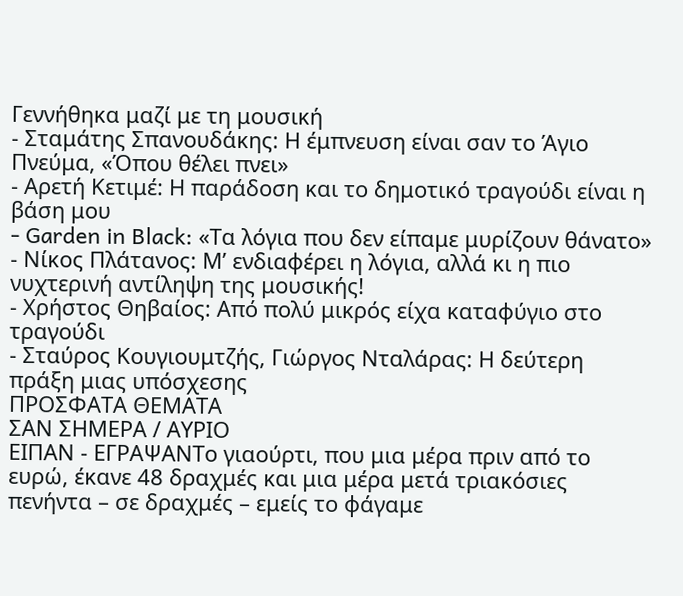Γεννήθηκα μαζί με τη μουσική
- Σταμάτης Σπανουδάκης: Η έμπνευση είναι σαν το Άγιο Πνεύμα, «Όπου θέλει πνει»
- Αρετή Κετιμέ: Η παράδοση και το δημοτικό τραγούδι είναι η βάση μου
- Garden in Black: «Τα λόγια που δεν είπαμε μυρίζουν θάνατο»
- Νίκος Πλάτανος: Μ’ ενδιαφέρει η λόγια, αλλά κι η πιο νυχτερινή αντίληψη της μουσικής!
- Χρήστος Θηβαίος: Από πολύ μικρός είχα καταφύγιο στο τραγούδι
- Σταύρος Κουγιουμτζής, Γιώργος Νταλάρας: Η δεύτερη πράξη μιας υπόσχεσης
ΠΡΟΣΦΑΤΑ ΘΕΜΑΤΑ
ΣΑΝ ΣΗΜΕΡΑ / ΑΥΡΙΟ
ΕΙΠΑΝ - ΕΓΡΑΨΑΝΤο γιαούρτι, που μια μέρα πριν από το ευρώ, έκανε 48 δραχμές και μια μέρα μετά τριακόσιες πενήντα – σε δραχμές – εμείς το φάγαμε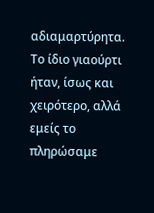αδιαμαρτύρητα. Το ίδιο γιαούρτι ήταν, ίσως και χειρότερο, αλλά εμείς το πληρώσαμε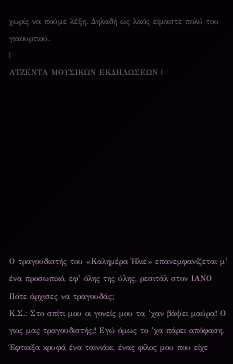χωρίς να πούμε λέξη. Δηλαδή ως λαός είμαστε πολύ του γιαουρτιού.
|
ΑΤΖΕΝΤΑ ΜΟΥΣΙΚΩΝ ΕΚΔΗΛΩΣΕΩΝ |










Ο τραγουδιστής του «Καλημέρα Ήλιε» επανεμφανίζεται μ’ ένα προσωπικό, εφ’ όλης της ύλης, ρεσιτάλ στον ΙΑΝΟ
Πότε άρχισες να τραγουδάς;
Κ.Σ.: Στο σπίτι μου οι γονείς μου τα ’χαν βάψει μαύρα! Ο γιος μας τραγουδιστής;! Εγώ όμως το ’χα πάρει απόφαση. Έφτιαξα κρυφά ένα ταινιάκι, ένας φίλος μου που είχε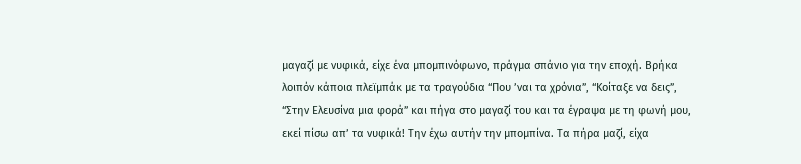μαγαζί με νυφικά, είχε ένα μπομπινόφωνο, πράγμα σπάνιο για την εποχή. Βρήκα λοιπόν κάποια πλεϊμπάκ με τα τραγούδια “Που ’ναι τα χρόνια”, “Κοίταξε να δεις”, “Στην Ελευσίνα μια φορά” και πήγα στο μαγαζί του και τα έγραψα με τη φωνή μου, εκεί πίσω απ’ τα νυφικά! Την έχω αυτήν την μπομπίνα. Τα πήρα μαζί, είχα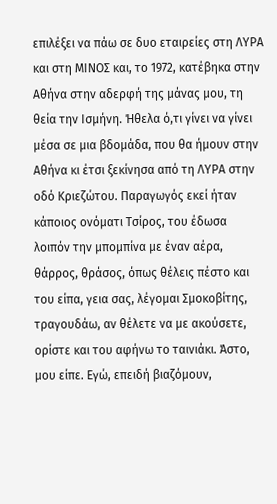επιλέξει να πάω σε δυο εταιρείες στη ΛΥΡΑ και στη ΜΙΝΟΣ και, το 1972, κατέβηκα στην Αθήνα στην αδερφή της μάνας μου, τη θεία την Ισμήνη. Ήθελα ό,τι γίνει να γίνει μέσα σε μια βδομάδα, που θα ήμουν στην Αθήνα κι έτσι ξεκίνησα από τη ΛΥΡΑ στην οδό Κριεζώτου. Παραγωγός εκεί ήταν κάποιος ονόματι Τσίρος, του έδωσα λοιπόν την μπομπίνα με έναν αέρα, θάρρος, θράσος, όπως θέλεις πέστο και του είπα, γεια σας, λέγομαι Σμοκοβίτης, τραγουδάω, αν θέλετε να με ακούσετε, ορίστε και του αφήνω το ταινιάκι. Άστο, μου είπε. Εγώ, επειδή βιαζόμουν,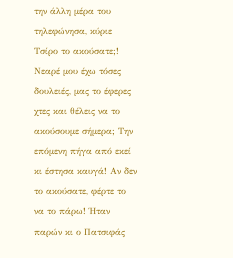την άλλη μέρα του τηλεφώνησα, κύριε Τσίρο το ακούσατε;! Νεαρέ μου έχω τόσες δουλειές, μας το έφερες χτες και θέλεις να το ακούσουμε σήμερα; Την επόμενη πήγα από εκεί κι έστησα καυγά! Αν δεν το ακούσατε, φέρτε το να το πάρω! Ήταν παρών κι ο Πατσιφάς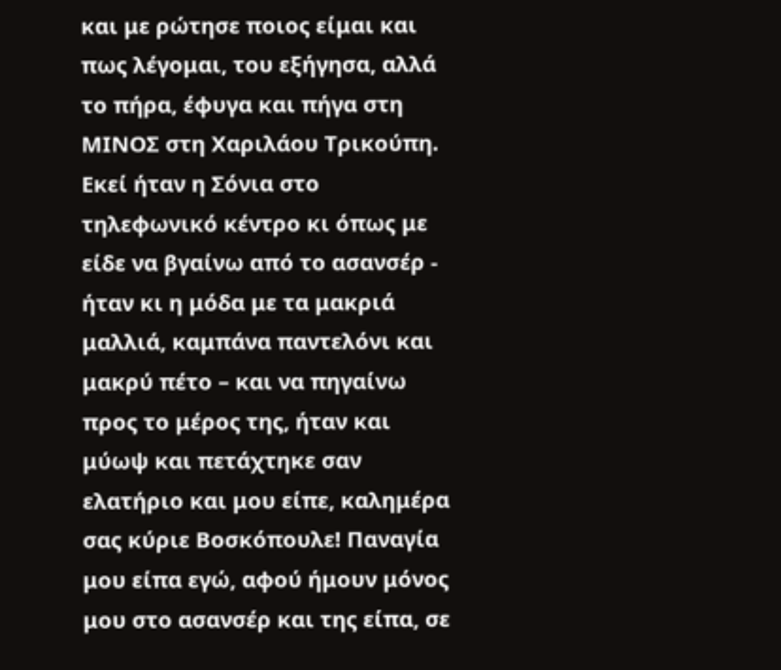και με ρώτησε ποιος είμαι και πως λέγομαι, του εξήγησα, αλλά το πήρα, έφυγα και πήγα στη ΜΙΝΟΣ στη Χαριλάου Τρικούπη. Εκεί ήταν η Σόνια στο τηλεφωνικό κέντρο κι όπως με είδε να βγαίνω από το ασανσέρ - ήταν κι η μόδα με τα μακριά μαλλιά, καμπάνα παντελόνι και μακρύ πέτο – και να πηγαίνω προς το μέρος της, ήταν και μύωψ και πετάχτηκε σαν ελατήριο και μου είπε, καλημέρα σας κύριε Βοσκόπουλε! Παναγία μου είπα εγώ, αφού ήμουν μόνος μου στο ασανσέρ και της είπα, σε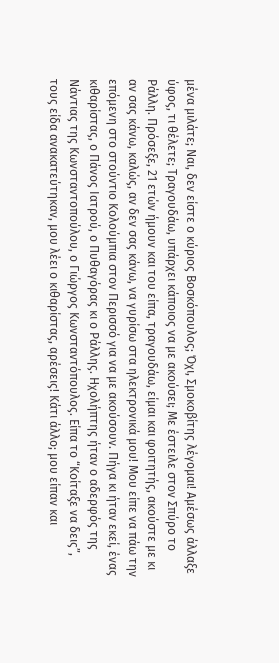μένα μιλάτε; Ναι, δεν είστε ο κύριος Βοσκόπουλος; Όχι, Σμοκοβίτης λέγομαι! Αμέσως άλλαξε ύφος, τι θέλετε; Τραγουδάω, υπάρχει κάποιος να με ακούσει; Με έστειλε στον Σπύρο το Ράλλη. Πρόσεξε, 21 ετών ήμουν και του είπα, τραγουδάω, είμαι και φοιτητής, ακούστε με κι αν σας κάνω, καλώς, αν δεν σας κάνω, να γυρίσω στα ηλεκτρονικά μου! Μου είπε να πάω την επόμενη στο στούντιο Κολούμπια στον Περισσό για να με ακούσουν. Πήγα κι ήταν εκεί, ένας κιθαρίστας, ο Πάνος Ιατρού, ο Πυθαγόρας κι ο Ράλλης. Ηχολήπτης ήταν ο αδερφός της Νάντιας της Κωνσταντοπούλου, ο Γιώργος Κωνσταντόπουλος. Είπα το “Κοίταξε να δεις”, τους είδα ανακατεύτηκαν, μου λέει ο κιθαρίστας, αρέσεις! Κάτι άλλο; μου είπαν και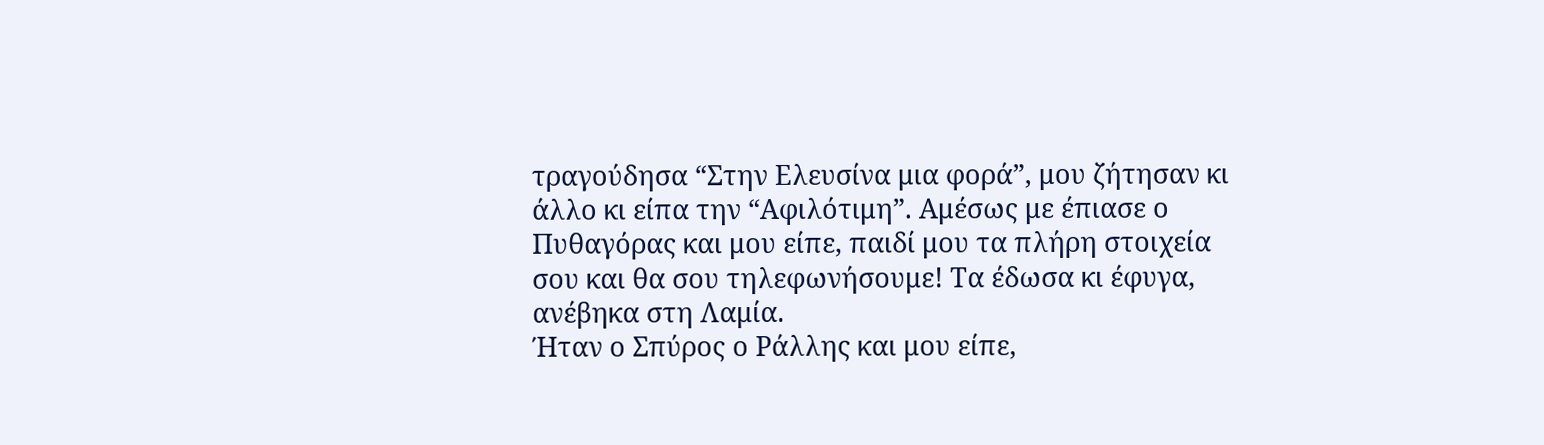τραγούδησα “Στην Ελευσίνα μια φορά”, μου ζήτησαν κι άλλο κι είπα την “Αφιλότιμη”. Αμέσως με έπιασε ο Πυθαγόρας και μου είπε, παιδί μου τα πλήρη στοιχεία σου και θα σου τηλεφωνήσουμε! Τα έδωσα κι έφυγα, ανέβηκα στη Λαμία.
Ήταν ο Σπύρος ο Ράλλης και μου είπε,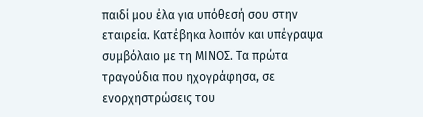παιδί μου έλα για υπόθεσή σου στην εταιρεία. Κατέβηκα λοιπόν και υπέγραψα συμβόλαιο με τη ΜΙΝΟΣ. Τα πρώτα τραγούδια που ηχογράφησα, σε ενορχηστρώσεις του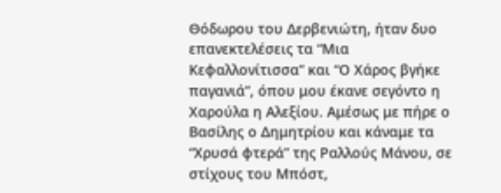Θόδωρου του Δερβενιώτη, ήταν δυο επανεκτελέσεις τα “Μια Κεφαλλονίτισσα” και “Ο Χάρος βγήκε παγανιά”, όπου μου έκανε σεγόντο η Χαρούλα η Αλεξίου. Αμέσως με πήρε ο Βασίλης ο Δημητρίου και κάναμε τα “Χρυσά φτερά” της Ραλλούς Μάνου, σε στίχους του Μπόστ,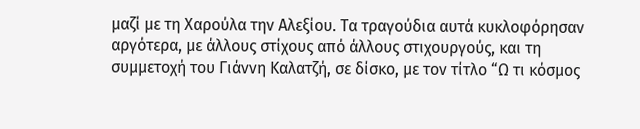μαζί με τη Χαρούλα την Αλεξίου. Τα τραγούδια αυτά κυκλοφόρησαν αργότερα, με άλλους στίχους από άλλους στιχουργούς, και τη συμμετοχή του Γιάννη Καλατζή, σε δίσκο, με τον τίτλο “Ω τι κόσμος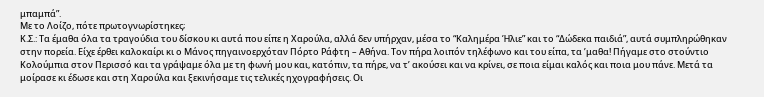μπαμπά”.
Με το Λοίζο, πότε πρωτογνωρίστηκες;
Κ.Σ.: Τα έμαθα όλα τα τραγούδια του δίσκου κι αυτά που είπε η Χαρούλα, αλλά δεν υπήρχαν, μέσα το “Καλημέρα Ήλιε” και το “Δώδεκα παιδιά”, αυτά συμπληρώθηκαν στην πορεία. Είχε έρθει καλοκαίρι κι ο Μάνος πηγαινοερχόταν Πόρτο Ράφτη – Αθήνα. Τον πήρα λοιπόν τηλέφωνο και του είπα, τα ’μαθα! Πήγαμε στο στούντιο Κολούμπια στον Περισσό και τα γράψαμε όλα με τη φωνή μου και, κατόπιν, τα πήρε, να τ’ ακούσει και να κρίνει, σε ποια είμαι καλός και ποια μου πάνε. Μετά τα μοίρασε κι έδωσε και στη Χαρούλα και ξεκινήσαμε τις τελικές ηχογραφήσεις. Οι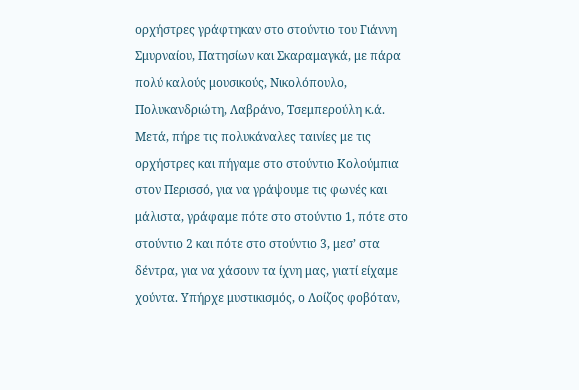ορχήστρες γράφτηκαν στο στούντιο του Γιάννη Σμυρναίου, Πατησίων και Σκαραμαγκά, με πάρα πολύ καλούς μουσικούς, Νικολόπουλο, Πολυκανδριώτη, Λαβράνο, Τσεμπερούλη κ.ά. Μετά, πήρε τις πολυκάναλες ταινίες με τις ορχήστρες και πήγαμε στο στούντιο Κολούμπια στον Περισσό, για να γράψουμε τις φωνές και μάλιστα, γράφαμε πότε στο στούντιο 1, πότε στο στούντιο 2 και πότε στο στούντιο 3, μεσ’ στα δέντρα, για να χάσουν τα ίχνη μας, γιατί είχαμε χούντα. Υπήρχε μυστικισμός, ο Λοίζος φοβόταν,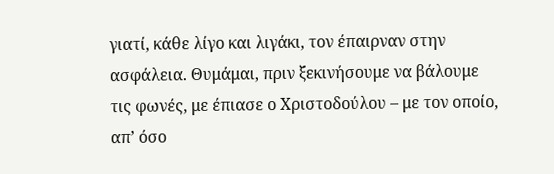γιατί, κάθε λίγο και λιγάκι, τον έπαιρναν στην ασφάλεια. Θυμάμαι, πριν ξεκινήσουμε να βάλουμε τις φωνές, με έπιασε ο Χριστοδούλου – με τον οποίο, απ’ όσο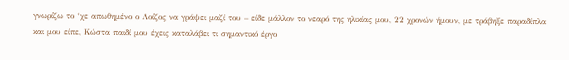γνωρίζω το ‘χε απωθημένο ο Λοίζος να γράψει μαζί του – είδε μάλλον το νεαρό της ηλικίας μου, 22 χρονών ήμουν, με τράβηξε παραδίπλα και μου είπε, Κώστα παιδί μου έχεις καταλάβει τι σημαντικό έργο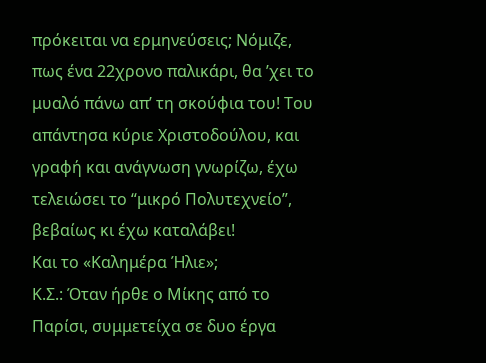πρόκειται να ερμηνεύσεις; Νόμιζε, πως ένα 22χρονο παλικάρι, θα ’χει το μυαλό πάνω απ’ τη σκούφια του! Του απάντησα κύριε Χριστοδούλου, και γραφή και ανάγνωση γνωρίζω, έχω τελειώσει το “μικρό Πολυτεχνείο”, βεβαίως κι έχω καταλάβει!
Και το «Καλημέρα Ήλιε»;
Κ.Σ.: Όταν ήρθε ο Μίκης από το Παρίσι, συμμετείχα σε δυο έργα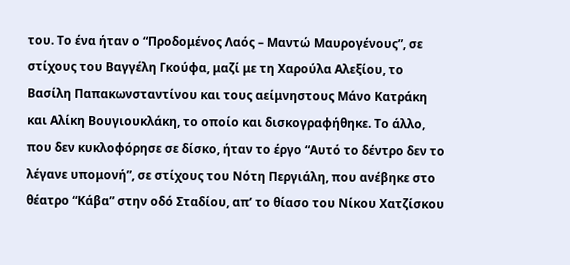του. Το ένα ήταν ο “Προδομένος Λαός – Μαντώ Μαυρογένους”, σε στίχους του Βαγγέλη Γκούφα, μαζί με τη Χαρούλα Αλεξίου, το Βασίλη Παπακωνσταντίνου και τους αείμνηστους Μάνο Κατράκη και Αλίκη Βουγιουκλάκη, το οποίο και δισκογραφήθηκε. Το άλλο, που δεν κυκλοφόρησε σε δίσκο, ήταν το έργο “Αυτό το δέντρο δεν το λέγανε υπομονή”, σε στίχους του Νότη Περγιάλη, που ανέβηκε στο θέατρο “Κάβα” στην οδό Σταδίου, απ’ το θίασο του Νίκου Χατζίσκου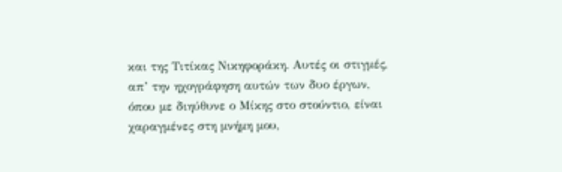και της Τιτίκας Νικηφοράκη. Αυτές οι στιγμές, απ’ την ηχογράφηση αυτών των δυο έργων, όπου με διηύθυνε ο Μίκης στο στούντιο, είναι χαραγμένες στη μνήμη μου,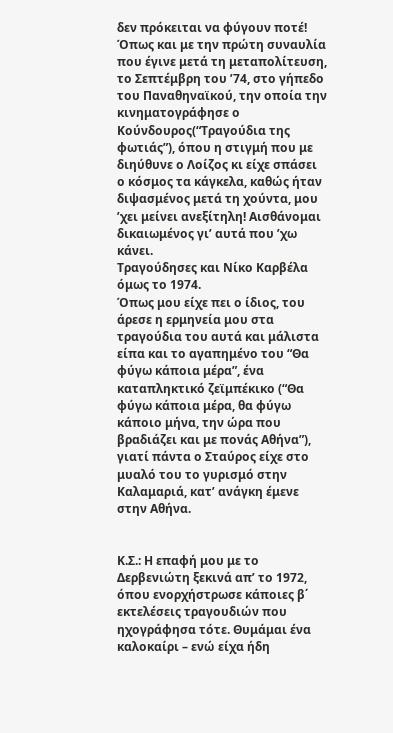δεν πρόκειται να φύγουν ποτέ! Όπως και με την πρώτη συναυλία που έγινε μετά τη μεταπολίτευση, το Σεπτέμβρη του ’74, στο γήπεδο του Παναθηναϊκού, την οποία την κινηματογράφησε ο Κούνδουρος(“Τραγούδια της φωτιάς”), όπου η στιγμή που με διηύθυνε ο Λοίζος κι είχε σπάσει ο κόσμος τα κάγκελα, καθώς ήταν διψασμένος μετά τη χούντα, μου ’χει μείνει ανεξίτηλη! Αισθάνομαι δικαιωμένος γι’ αυτά που ’χω κάνει.
Τραγούδησες και Νίκο Καρβέλα όμως το 1974.
Όπως μου είχε πει ο ίδιος, του άρεσε η ερμηνεία μου στα τραγούδια του αυτά και μάλιστα είπα και το αγαπημένο του “Θα φύγω κάποια μέρα”, ένα καταπληκτικό ζεϊμπέκικο (“Θα φύγω κάποια μέρα, θα φύγω κάποιο μήνα, την ώρα που βραδιάζει και με πονάς Αθήνα”), γιατί πάντα ο Σταύρος είχε στο μυαλό του το γυρισμό στην Καλαμαριά, κατ’ ανάγκη έμενε στην Αθήνα.


Κ.Σ.: Η επαφή μου με το Δερβενιώτη ξεκινά απ’ το 1972, όπου ενορχήστρωσε κάποιες β΄ εκτελέσεις τραγουδιών που ηχογράφησα τότε. Θυμάμαι ένα καλοκαίρι – ενώ είχα ήδη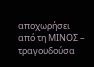αποχωρήσει από τη ΜΙΝΟΣ – τραγουδούσα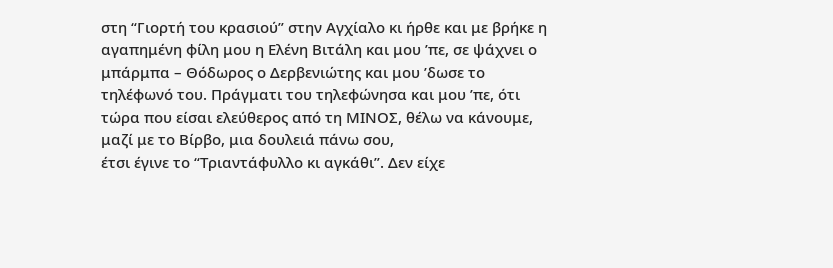στη “Γιορτή του κρασιού” στην Αγχίαλο κι ήρθε και με βρήκε η αγαπημένη φίλη μου η Ελένη Βιτάλη και μου ’πε, σε ψάχνει ο μπάρμπα – Θόδωρος ο Δερβενιώτης και μου ’δωσε το τηλέφωνό του. Πράγματι του τηλεφώνησα και μου ’πε, ότι τώρα που είσαι ελεύθερος από τη ΜΙΝΟΣ, θέλω να κάνουμε, μαζί με το Βίρβο, μια δουλειά πάνω σου,
έτσι έγινε το “Τριαντάφυλλο κι αγκάθι”. Δεν είχε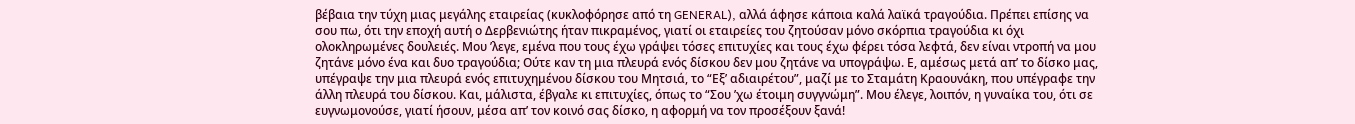βέβαια την τύχη μιας μεγάλης εταιρείας (κυκλοφόρησε από τη GENERAL), αλλά άφησε κάποια καλά λαϊκά τραγούδια. Πρέπει επίσης να σου πω, ότι την εποχή αυτή ο Δερβενιώτης ήταν πικραμένος, γιατί οι εταιρείες του ζητούσαν μόνο σκόρπια τραγούδια κι όχι ολοκληρωμένες δουλειές. Μου ’λεγε, εμένα που τους έχω γράψει τόσες επιτυχίες και τους έχω φέρει τόσα λεφτά, δεν είναι ντροπή να μου ζητάνε μόνο ένα και δυο τραγούδια; Ούτε καν τη μια πλευρά ενός δίσκου δεν μου ζητάνε να υπογράψω. Ε, αμέσως μετά απ’ το δίσκο μας, υπέγραψε την μια πλευρά ενός επιτυχημένου δίσκου του Μητσιά, το “Εξ’ αδιαιρέτου”, μαζί με το Σταμάτη Κραουνάκη, που υπέγραφε την άλλη πλευρά του δίσκου. Και, μάλιστα, έβγαλε κι επιτυχίες, όπως το “Σου ’χω έτοιμη συγγνώμη”. Μου έλεγε, λοιπόν, η γυναίκα του, ότι σε ευγνωμονούσε, γιατί ήσουν, μέσα απ’ τον κοινό σας δίσκο, η αφορμή να τον προσέξουν ξανά!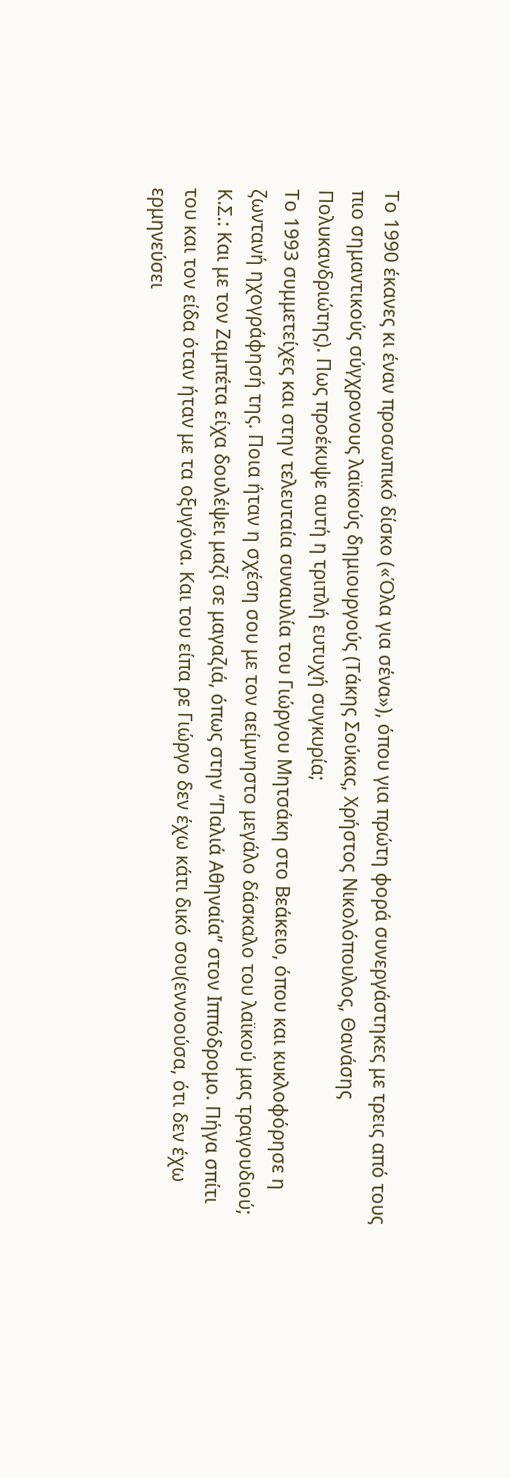Το 1990 έκανες κι έναν προσωπικό δίσκο («Όλα για σένα»), όπου για πρώτη φορά συνεργάστηκες με τρεις από τους πιο σημαντικούς σύγχρονους λαϊκούς δημιουργούς (Τάκης Σούκας, Χρήστος Νικολόπουλος, Θανάσης Πολυκανδριώτης). Πως προέκυψε αυτή η τριπλή ευτυχή συγκυρία;
Το 1993 συμμετείχες και στην τελευταία συναυλία του Γιώργου Μητσάκη στο Βεάκειο, όπου και κυκλοφόρησε η ζωντανή ηχογράφησή της. Ποια ήταν η σχέση σου με τον αείμνηστο μεγάλο δάσκαλο του λαϊκού μας τραγουδιού;
Κ.Σ.: Και με τον Ζαμπέτα είχα δουλέψει μαζί σε μαγαζιά, όπως στην “Παλιά Αθηναία” στον Ιππόδρομο. Πήγα σπίτι του και τον είδα όταν ήταν με τα οξυγόνα. Και του είπα ρε Γιώργο δεν έχω κάτι δικό σου(εννοούσα, ότι δεν έχω ερμηνεύσει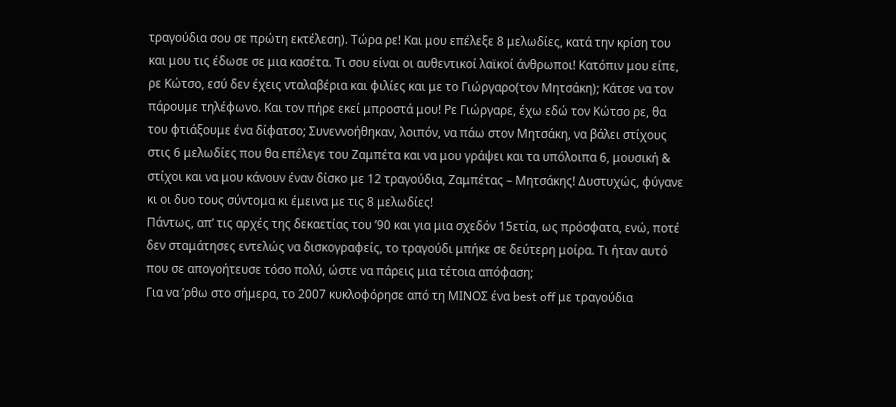τραγούδια σου σε πρώτη εκτέλεση). Τώρα ρε! Και μου επέλεξε 8 μελωδίες, κατά την κρίση του και μου τις έδωσε σε μια κασέτα. Τι σου είναι οι αυθεντικοί λαϊκοί άνθρωποι! Κατόπιν μου είπε, ρε Κώτσο, εσύ δεν έχεις νταλαβέρια και φιλίες και με το Γιώργαρο(τον Μητσάκη); Κάτσε να τον πάρουμε τηλέφωνο. Και τον πήρε εκεί μπροστά μου! Ρε Γιώργαρε, έχω εδώ τον Κώτσο ρε, θα του φτιάξουμε ένα δίφατσο; Συνεννοήθηκαν, λοιπόν, να πάω στον Μητσάκη, να βάλει στίχους στις 6 μελωδίες που θα επέλεγε του Ζαμπέτα και να μου γράψει και τα υπόλοιπα 6, μουσική & στίχοι και να μου κάνουν έναν δίσκο με 12 τραγούδια, Ζαμπέτας – Μητσάκης! Δυστυχώς, φύγανε κι οι δυο τους σύντομα κι έμεινα με τις 8 μελωδίες!
Πάντως, απ’ τις αρχές της δεκαετίας του ’90 και για μια σχεδόν 15ετία, ως πρόσφατα, ενώ, ποτέ δεν σταμάτησες εντελώς να δισκογραφείς, το τραγούδι μπήκε σε δεύτερη μοίρα. Τι ήταν αυτό που σε απογοήτευσε τόσο πολύ, ώστε να πάρεις μια τέτοια απόφαση;
Για να ’ρθω στο σήμερα, το 2007 κυκλοφόρησε από τη ΜΙΝΟΣ ένα best off με τραγούδια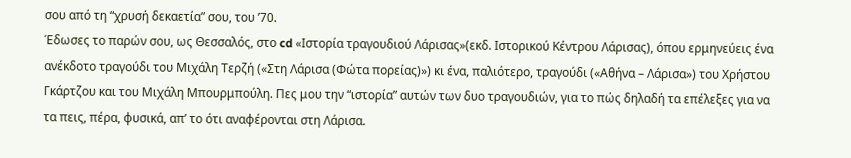σου από τη “χρυσή δεκαετία” σου, του ’70.
Έδωσες το παρών σου, ως Θεσσαλός, στο cd «Ιστορία τραγουδιού Λάρισας»(εκδ. Ιστορικού Κέντρου Λάρισας), όπου ερμηνεύεις ένα ανέκδοτο τραγούδι του Μιχάλη Τερζή («Στη Λάρισα (Φώτα πορείας)») κι ένα, παλιότερο, τραγούδι («Αθήνα – Λάρισα») του Χρήστου Γκάρτζου και του Μιχάλη Μπουρμπούλη. Πες μου την “ιστορία” αυτών των δυο τραγουδιών, για το πώς δηλαδή τα επέλεξες για να τα πεις, πέρα, φυσικά, απ’ το ότι αναφέρονται στη Λάρισα.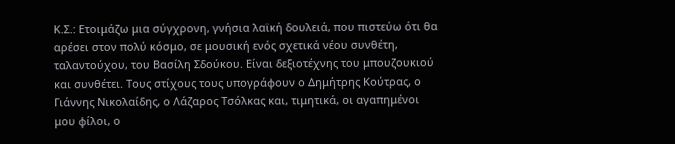Κ.Σ.: Ετοιμάζω μια σύγχρονη, γνήσια λαϊκή δουλειά, που πιστεύω ότι θα αρέσει στον πολύ κόσμο, σε μουσική ενός σχετικά νέου συνθέτη, ταλαντούχου, του Βασίλη Σδούκου. Είναι δεξιοτέχνης του μπουζουκιού και συνθέτει. Τους στίχους τους υπογράφουν ο Δημήτρης Κούτρας, ο Γιάννης Νικολαίδης, ο Λάζαρος Τσόλκας και, τιμητικά, οι αγαπημένοι μου φίλοι, ο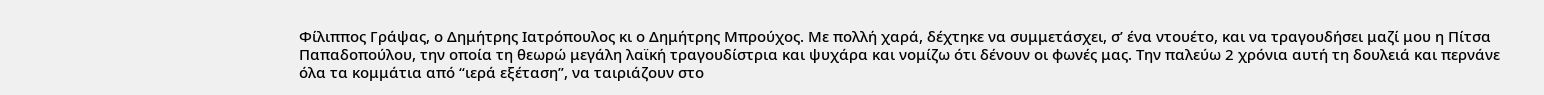Φίλιππος Γράψας, ο Δημήτρης Ιατρόπουλος κι ο Δημήτρης Μπρούχος. Με πολλή χαρά, δέχτηκε να συμμετάσχει, σ’ ένα ντουέτο, και να τραγουδήσει μαζί μου η Πίτσα Παπαδοπούλου, την οποία τη θεωρώ μεγάλη λαϊκή τραγουδίστρια και ψυχάρα και νομίζω ότι δένουν οι φωνές μας. Την παλεύω 2 χρόνια αυτή τη δουλειά και περνάνε όλα τα κομμάτια από “ιερά εξέταση”, να ταιριάζουν στο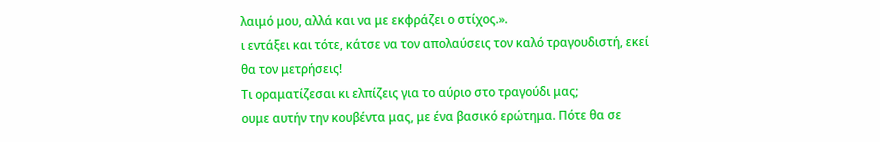λαιμό μου, αλλά και να με εκφράζει ο στίχος.».
ι εντάξει και τότε, κάτσε να τον απολαύσεις τον καλό τραγουδιστή, εκεί θα τον μετρήσεις!
Τι οραματίζεσαι κι ελπίζεις για το αύριο στο τραγούδι μας;
ουμε αυτήν την κουβέντα μας, με ένα βασικό ερώτημα. Πότε θα σε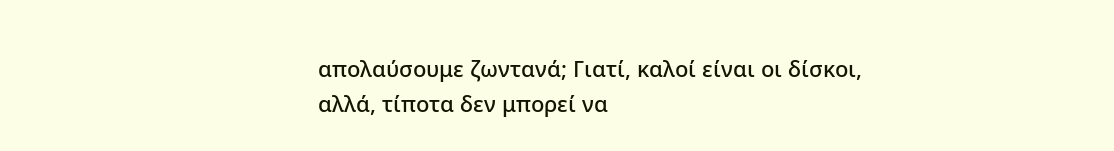απολαύσουμε ζωντανά; Γιατί, καλοί είναι οι δίσκοι, αλλά, τίποτα δεν μπορεί να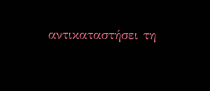αντικαταστήσει τη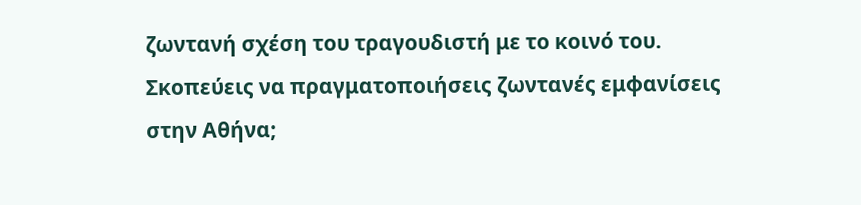ζωντανή σχέση του τραγουδιστή με το κοινό του. Σκοπεύεις να πραγματοποιήσεις ζωντανές εμφανίσεις στην Αθήνα;